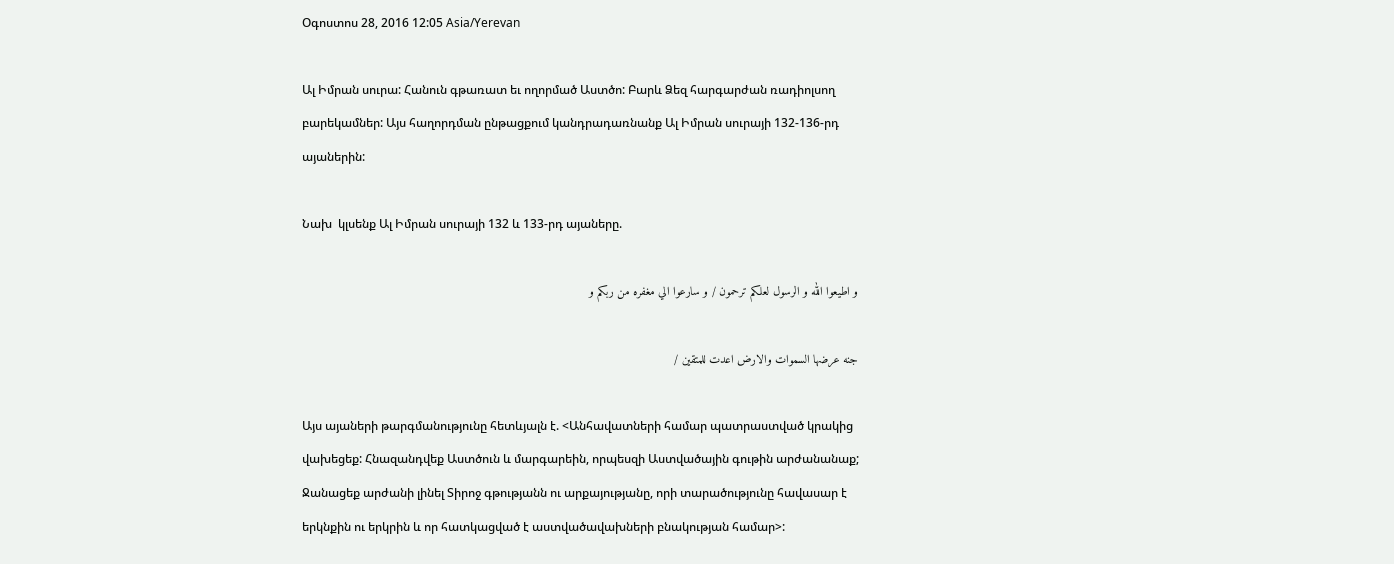Օգոստոս 28, 2016 12:05 Asia/Yerevan

Ալ Իմրան սուրա: Հանուն գթառատ եւ ողորմած Աստծո: Բարև Ձեզ հարգարժան ռադիոլսող բարեկամներ: Այս հաղորդման ընթացքում կանդրադառնանք Ալ Իմրան սուրայի 132-136-րդ այաներին:

Նախ  կլսենք Ալ Իմրան սուրայի 132 և 133-րդ այաները.

و اطيعوا الله و الرسول لعلكم ترحمون / و سارعوا الي مغفره من ربكم و

جنه عرضها السموات والارض اعدت للمتقين /

Այս այաների թարգմանությունը հետևյալն է. <Անհավատների համար պատրաստված կրակից վախեցեք: Հնազանդվեք Աստծուն և մարգարեին, որպեսզի Աստվածային գութին արժանանաք; Ջանացեք արժանի լինել Տիրոջ գթությանն ու արքայությանը, որի տարածությունը հավասար է երկնքին ու երկրին և որ հատկացված է աստվածավախների բնակության համար>: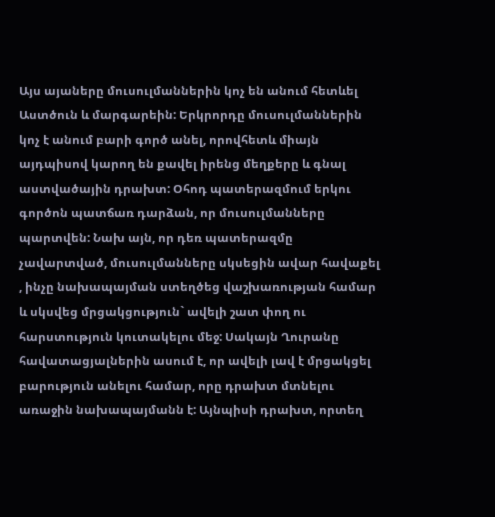Այս այաները մուսուլմաններին կոչ են անում հետևել Աստծուն և մարգարեին: Երկրորդը մուսուլմաններին կոչ է անում բարի գործ անել, որովհետև միայն այդպիսով կարող են քավել իրենց մեղքերը և գնալ աստվածային դրախտ: Օհոդ պատերազմում երկու գործոն պատճառ դարձան, որ մուսուլմանները պարտվեն: Նախ այն, որ դեռ պատերազմը չավարտված, մուսուլմանները սկսեցին ավար հավաքել , ինչը նախապայման ստեղծեց վաշխառության համար և սկսվեց մրցակցություն` ավելի շատ փող ու հարստություն կուտակելու մեջ: Սակայն Ղուրանը հավատացյալներին ասում է, որ ավելի լավ է մրցակցել բարություն անելու համար, որը դրախտ մտնելու առաջին նախապայմանն է: Այնպիսի դրախտ, որտեղ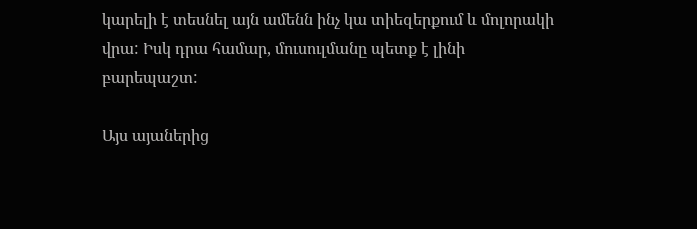կարելի է տեսնել այն ամենն ինչ կա տիեզերքում և մոլորակի վրա: Իսկ դրա համար, մուսուլմանը պետք է լինի բարեպաշտ:

Այս այաներից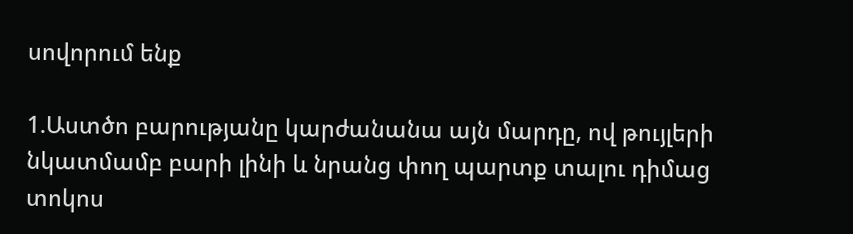սովորում ենք

1.Աստծո բարությանը կարժանանա այն մարդը, ով թույլերի նկատմամբ բարի լինի և նրանց փող պարտք տալու դիմաց տոկոս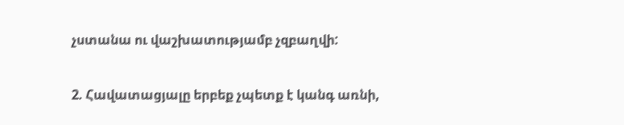չստանա ու վաշխատությամբ չզբաղվի:

2. Հավատացյալը երբեք չպետք է կանգ առնի,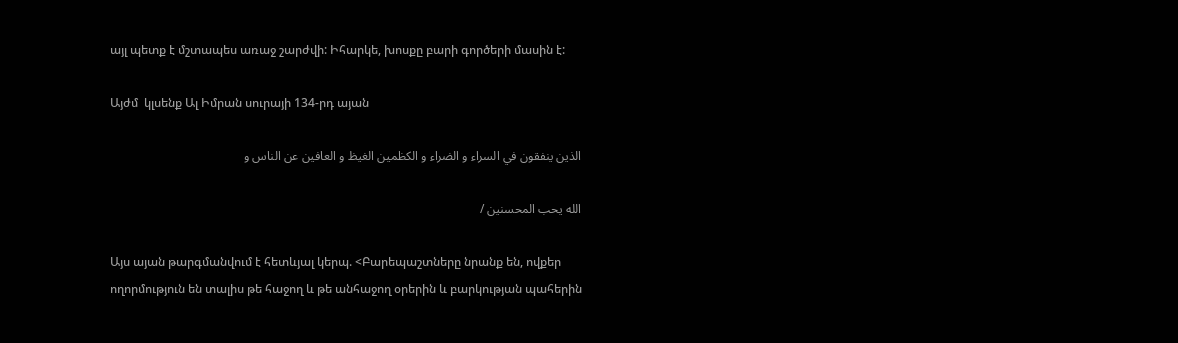այլ պետք է մշտապես առաջ շարժվի: Իհարկե, խոսքը բարի գործերի մասին է:

Այժմ  կլսենք Ալ Իմրան սուրայի 134-րդ այան

الذين ينفقون في السراء و الضراء و الكظمين الغيظ و العافين عن الناس و

الله يحب المحسنين /

Այս այան թարգմանվում է հետևյալ կերպ. <Բարեպաշտները նրանք են, ովքեր ողորմություն են տալիս թե հաջող և թե անհաջող օրերին և բարկության պահերին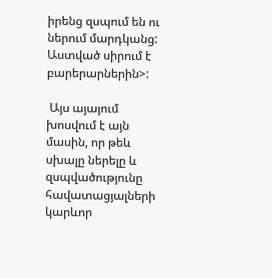իրենց զսպում են ու ներում մարդկանց: Աստված սիրում է բարերարներին>:

 Այս այայում խոսվում է այն մասին, որ թեև  սխալը ներելը և զսպվածությունը հավատացյալների կարևոր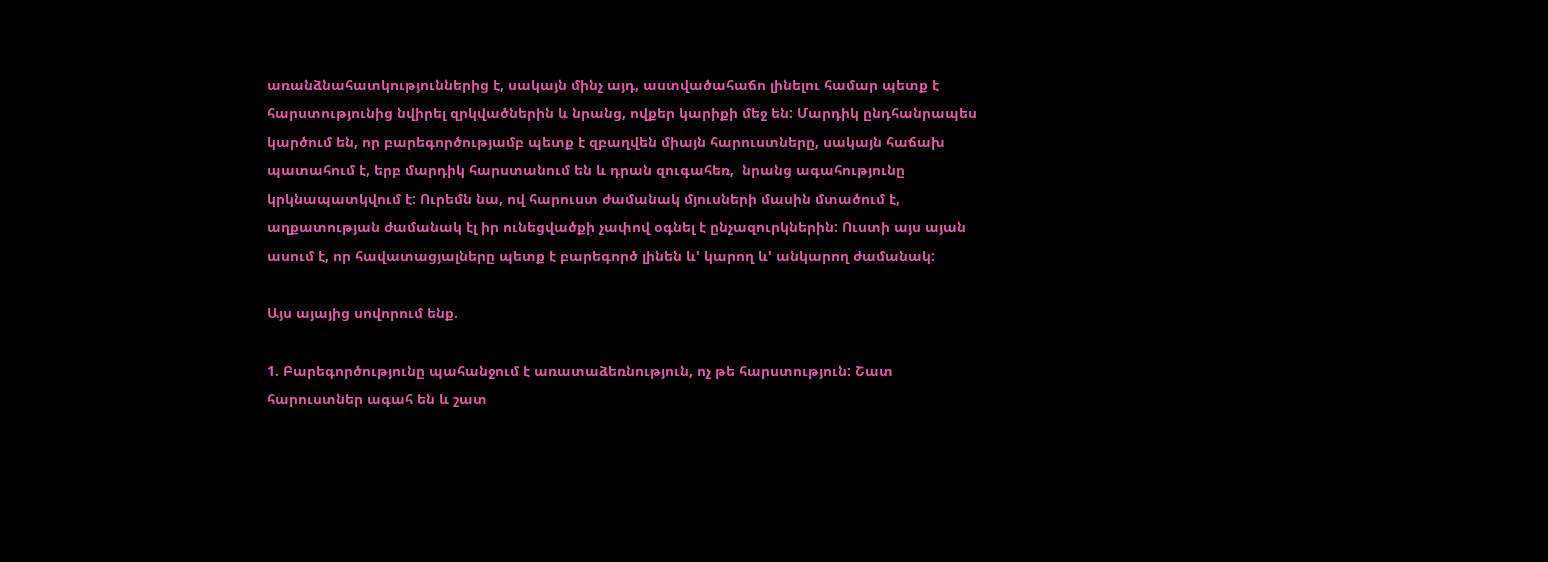առանձնահատկություններից է, սակայն մինչ այդ, աստվածահաճո լինելու համար պետք է հարստությունից նվիրել զրկվածներին և նրանց, ովքեր կարիքի մեջ են: Մարդիկ ընդհանրապես կարծում են, որ բարեգործությամբ պետք է զբաղվեն միայն հարուստները, սակայն հաճախ պատահում է, երբ մարդիկ հարստանում են և դրան զուգահեռ,  նրանց ագահությունը կրկնապատկվում է: Ուրեմն նա, ով հարուստ ժամանակ մյուսների մասին մտածում է, աղքատության ժամանակ էլ իր ունեցվածքի չափով օգնել է ընչազուրկներին: Ուստի այս այան ասում է, որ հավատացյալները պետք է բարեգործ լինեն և' կարող և' անկարող ժամանակ:

Այս այայից սովորում ենք.

1. Բարեգործությունը պահանջում է առատաձեռնություն, ոչ թե հարստություն: Շատ հարուստներ ագահ են և շատ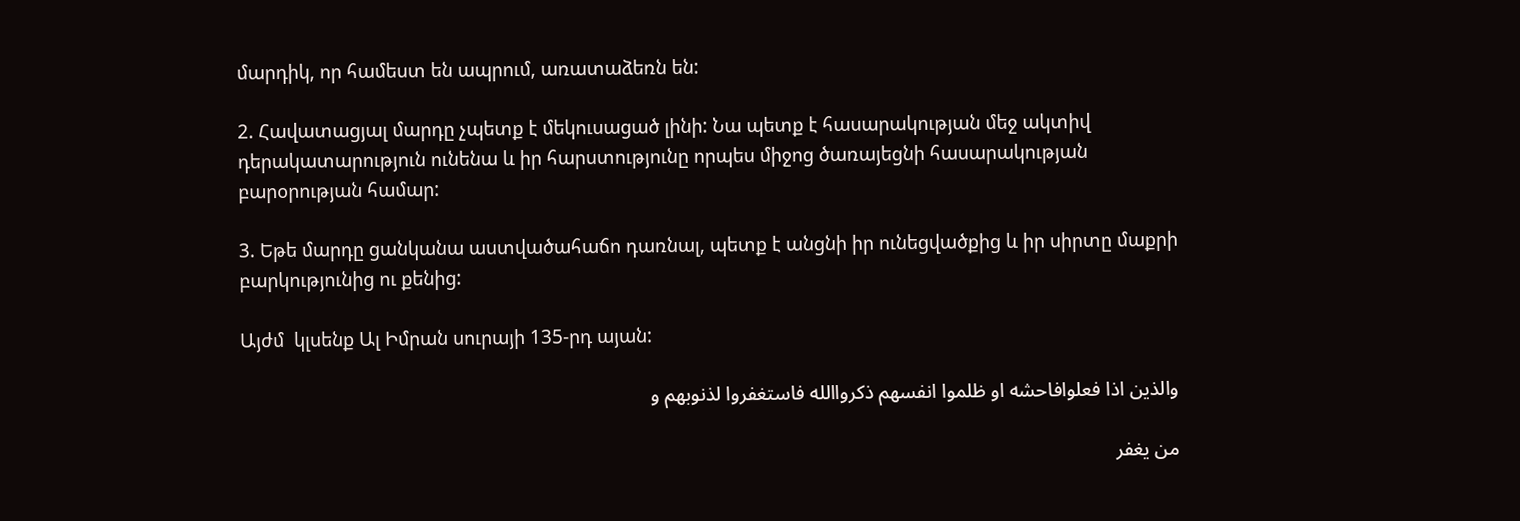մարդիկ, որ համեստ են ապրում, առատաձեռն են:

2. Հավատացյալ մարդը չպետք է մեկուսացած լինի: Նա պետք է հասարակության մեջ ակտիվ դերակատարություն ունենա և իր հարստությունը որպես միջոց ծառայեցնի հասարակության բարօրության համար:

3. Եթե մարդը ցանկանա աստվածահաճո դառնալ, պետք է անցնի իր ունեցվածքից և իր սիրտը մաքրի բարկությունից ու քենից:

Այժմ  կլսենք Ալ Իմրան սուրայի 135-րդ այան:

والذين اذا فعلوافاحشه او ظلموا انفسهم ذكرواالله فاستغفروا لذنوبهم و

من يغفر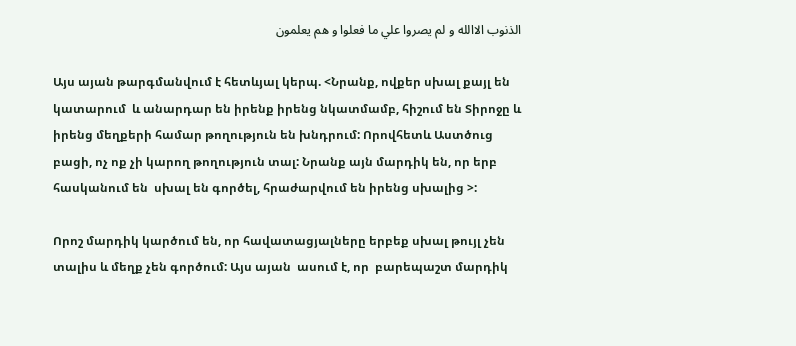الذنوب الاالله و لم يصروا علي ما فعلوا و هم يعلمون

Այս այան թարգմանվում է հետևյալ կերպ. <Նրանք, ովքեր սխալ քայլ են կատարում  և անարդար են իրենք իրենց նկատմամբ, հիշում են Տիրոջը և իրենց մեղքերի համար թողություն են խնդրում: Որովհետև Աստծուց բացի, ոչ ոք չի կարող թողություն տալ: Նրանք այն մարդիկ են, որ երբ հասկանում են  սխալ են գործել, հրաժարվում են իրենց սխալից >:

Որոշ մարդիկ կարծում են, որ հավատացյալները երբեք սխալ թույլ չեն տալիս և մեղք չեն գործում: Այս այան  ասում է, որ  բարեպաշտ մարդիկ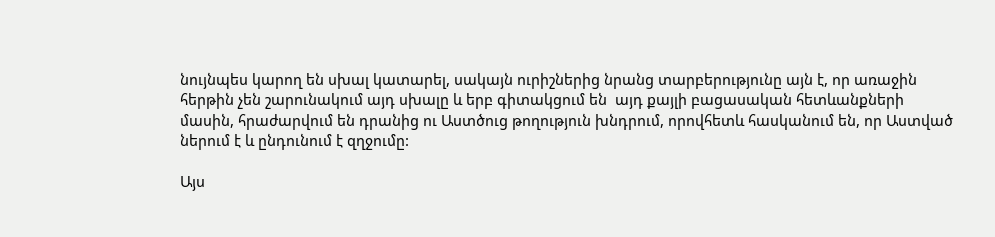նույնպես կարող են սխալ կատարել, սակայն ուրիշներից նրանց տարբերությունը այն է, որ առաջին հերթին չեն շարունակում այդ սխալը և երբ գիտակցում են  այդ քայլի բացասական հետևանքների մասին, հրաժարվում են դրանից ու Աստծուց թողություն խնդրում, որովհետև հասկանում են, որ Աստված ներում է և ընդունում է զղջումը:

Այս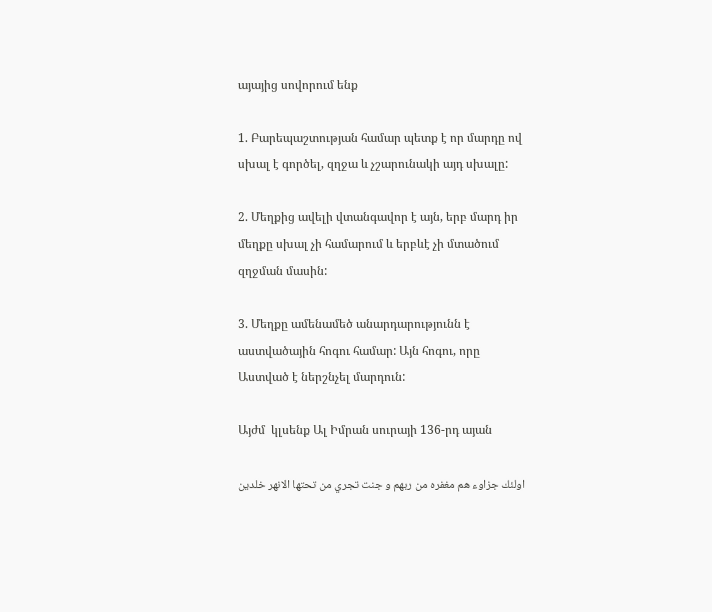այայից սովորում ենք

1. Բարեպաշտության համար պետք է որ մարդը ով սխալ է գործել, զղջա և չշարունակի այդ սխալը:

2. Մեղքից ավելի վտանգավոր է այն, երբ մարդ իր մեղքը սխալ չի համարում և երբևէ չի մտածում զղջման մասին:

3. Մեղքը ամենամեծ անարդարությունն է աստվածային հոգու համար: Այն հոգու, որը Աստված է ներշնչել մարդուն:

Այժմ  կլսենք Ալ Իմրան սուրայի 136-րդ այան

اولئك جزاوء هم مغفره من ربهم و جنت تجري من تحتها الانهر خلدين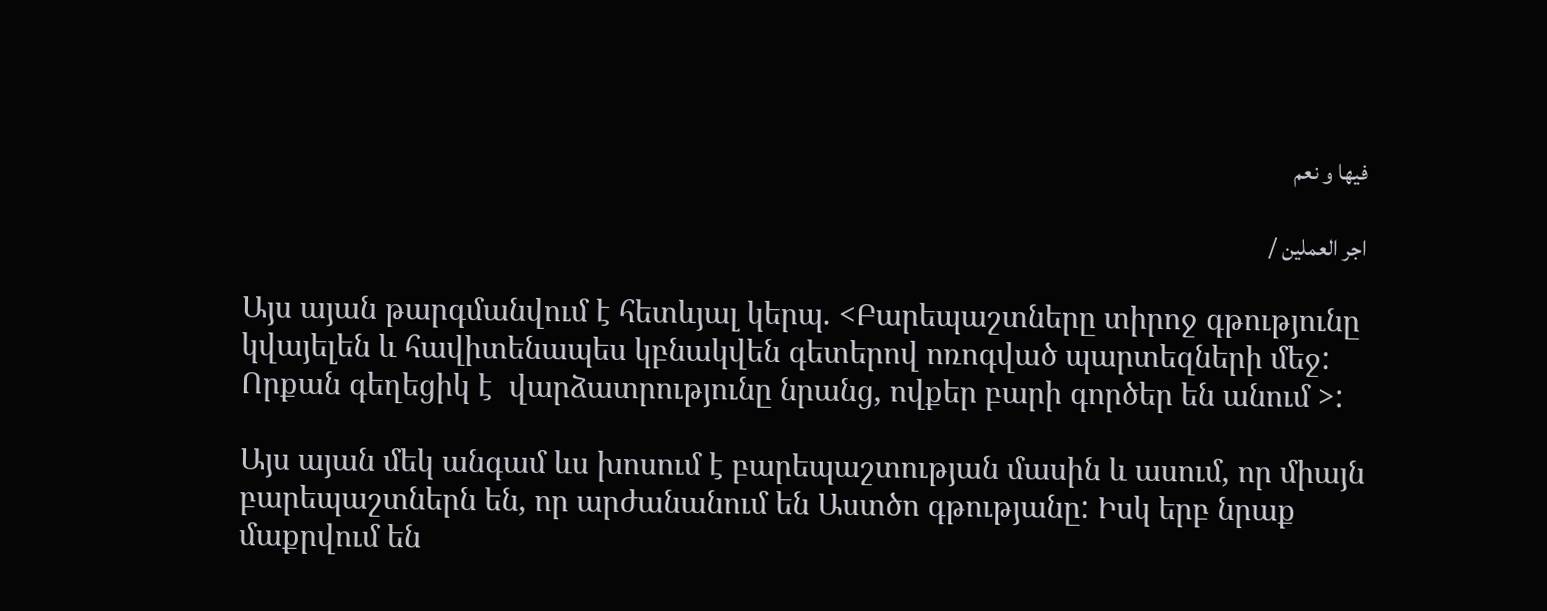فيها و نعم

اجر العملين /

Այս այան թարգմանվում է հետևյալ կերպ. <Բարեպաշտները տիրոջ գթությունը կվայելեն և հավիտենապես կբնակվեն գետերով ոռոգված պարտեզների մեջ: Որքան գեղեցիկ է  վարձատրությունը նրանց, ովքեր բարի գործեր են անում >:

Այս այան մեկ անգամ ևս խոսում է բարեպաշտության մասին և ասում, որ միայն բարեպաշտներն են, որ արժանանում են Աստծո գթությանը: Իսկ երբ նրաք մաքրվում են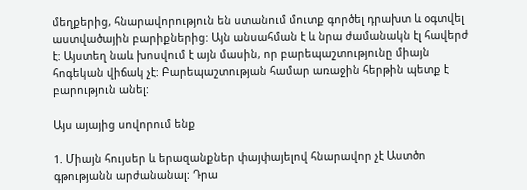մեղքերից, հնարավորություն են ստանում մուտք գործել դրախտ և օգտվել աստվածային բարիքներից: Այն անսահման է և նրա ժամանակն էլ հավերժ է: Այստեղ նաև խոսվում է այն մասին, որ բարեպաշտությունը միայն հոգեկան վիճակ չէ: Բարեպաշտության համար առաջին հերթին պետք է բարություն անել:

Այս այայից սովորում ենք

1. Միայն հույսեր և երազանքներ փայփայելով հնարավոր չէ Աստծո գթությանն արժանանալ: Դրա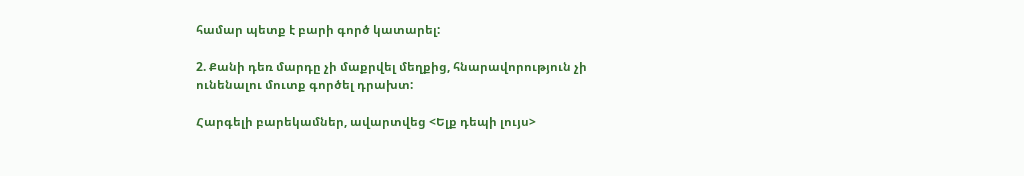համար պետք է բարի գործ կատարել:

2. Քանի դեռ մարդը չի մաքրվել մեղքից, հնարավորություն չի ունենալու մուտք գործել դրախտ:

Հարգելի բարեկամներ, ավարտվեց <Ելք դեպի լույս>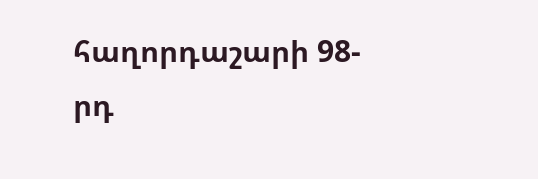հաղորդաշարի 98-րդ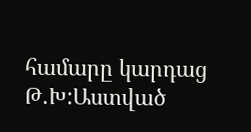համարը կարդաց Թ.Խ:Աստված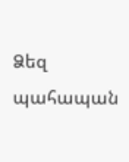Ձեզ պահապան